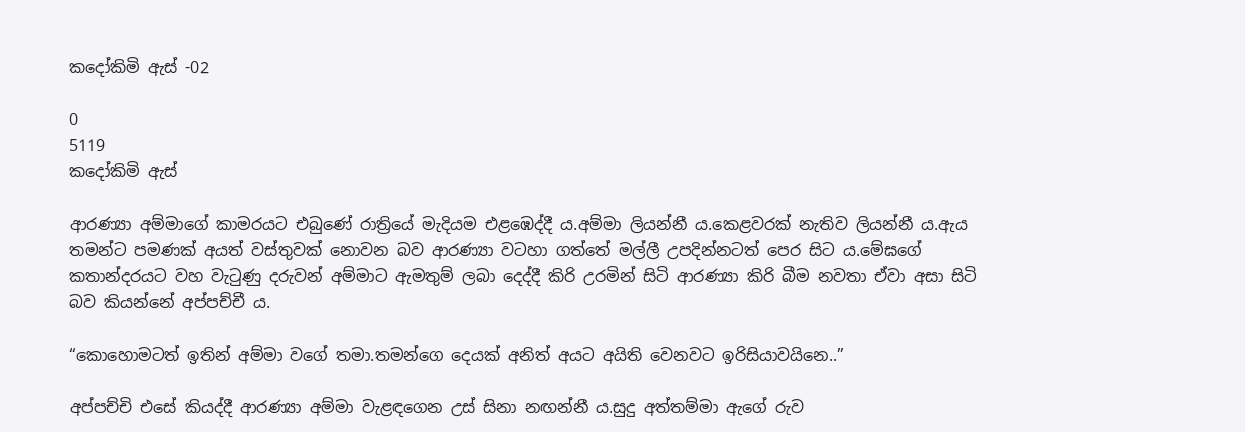කදෝකිමි ඇස් -02

0
5119
කදෝකිමි ඇස්

ආරණ්‍යා අම්මාගේ කාමරයට එබුණේ රාත්‍රියේ මැදියම එළඹෙද්දී ය.අම්මා ලියන්නී ය.කෙළවරක් නැතිව ලියන්නී ය.ඇය තමන්ට පමණක් අයත් වස්තුවක් නොවන බව ආරණ්‍යා වටහා ගත්තේ මල්ලී උපදින්නටත් පෙර සිට ය.මේඝගේ කතාන්දරයට වහ වැටුණු දරුවන් අම්මාට ඇමතුම් ලබා දෙද්දී කිරි උරමින් සිටි ආරණ්‍යා කිරි බීම නවතා ඒවා අසා සිටි බව කියන්නේ අප්පච්චී ය.

“කොහොමටත් ඉතින් අම්මා වගේ තමා.තමන්ගෙ දෙයක් අනිත් අයට අයිති වෙනවට ඉරිසියාවයිනෙ..”

අප්පච්චි එසේ කියද්දී ආරණ්‍යා අම්මා වැළඳගෙන උස් සිනා නඟන්නී ය.සුදු අත්තම්මා ඇගේ රුව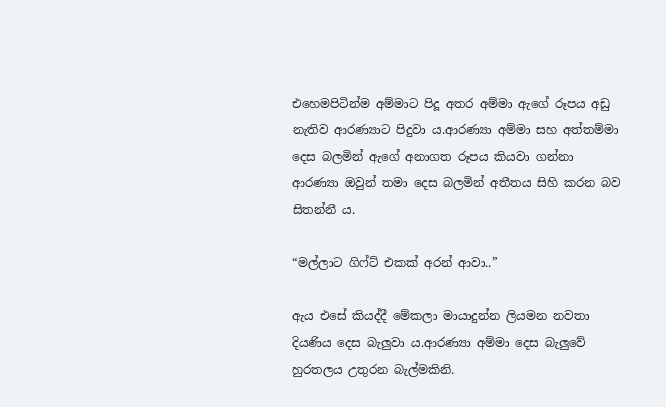එහෙමපිටින්ම අම්මාට පිදූ අතර අම්මා ඇගේ රූපය අඩු නැතිව ආරණ්‍යාට පිදුවා ය.ආරණ්‍යා අම්මා සහ අත්තම්මා දෙස බලමින් ඇගේ අනාගත රූපය කියවා ගන්නා ආරණ්‍යා ඔවුන් තමා දෙස බලමින් අතීතය සිහි කරන බව සිතන්නී ය.

“මල්ලාට ගිෆ්ට් එකක් අරන් ආවා..”

ඇය එසේ කියද්දී මේකලා මායාදුන්න ලියමන නවතා දියණිය දෙස බැලුවා ය.ආරණ්‍යා අම්මා දෙස බැලුවේ හුරතලය උතුරන බැල්මකිනි.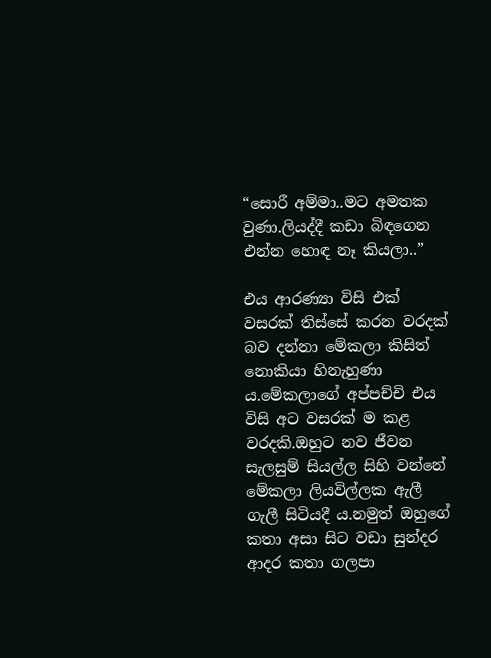“සොරී අම්මා..මට අමතක වුණා.ලියද්දී කඩා බිඳගෙන එන්න හොඳ නෑ කියලා..”

එය ආරණ්‍යා විසි එක් වසරක් තිස්සේ කරන වරදක් බව දන්නා මේකලා කිසිත් නොකියා හිනැහුණා ය.මේකලාගේ අප්පච්චි එය විසි අට වසරක් ම කළ වරදකි.ඔහුට නව ජීවන සැලසුම් සියල්ල සිහි වන්නේ මේකලා ලියවිල්ලක ඇලී ගැලී සිටියදී ය.නමුත් ඔහුගේ කතා අසා සිට වඩා සුන්දර ආදර කතා ගලපා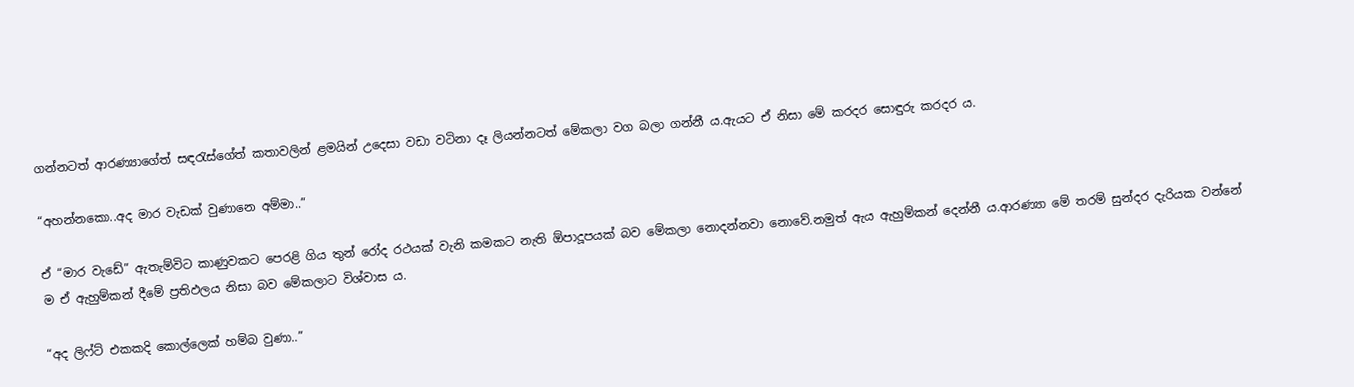ගන්නටත් ආරණ්‍යාගේත් සඳරැස්ගේත් කතාවලින් ළමයින් උදෙසා වඩා වටිනා දෑ ලියන්නටත් මේකලා වග බලා ගන්නී ය.ඇයට ඒ නිසා මේ කරදර සොඳුරු කරදර ය.

“අහන්නකො..අද මාර වැඩක් වුණානෙ අම්මා..”

ඒ “මාර වැඩේ” ඇතැම්විට කාණුවකට පෙරළි ගිය තුන්‍ රෝද රථයක් වැනි කමකට නැති ඕපාදූපයක් බව මේකලා නොදන්නවා නොවේ.නමුත් ඇය ඇහුම්කන් දෙන්නී ය.ආරණ්‍යා මේ තරම් සුන්දර දැරියක වන්නේ ම ඒ ඇහුම්කන් දීමේ ප්‍රතිඵලය නිසා බව මේකලාට විශ්වාස ය.

“අද ලිෆ්ට් එකකදි කොල්ලෙක් හම්බ වුණා..”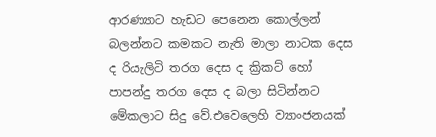ආරණ්‍යාට හැඩට පෙනෙන කොල්ලන් බලන්නට කමකට නැති මාලා නාටක දෙස ද රියැලිටි තරග දෙස ද ක්‍රිකට් හෝ පාපන්දු තරග දෙස ද බලා සිටින්නට මේකලාට සිදු වේ.එවෙලෙහි ව්‍යාංජනයක්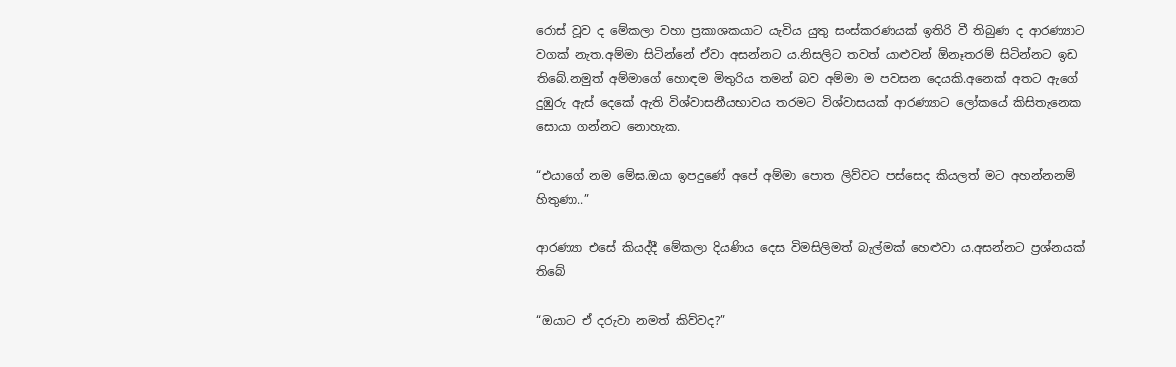රොස් වූව ද මේකලා වහා ප්‍රකාශකයාට යැවිය යුතු සංස්කරණයක් ඉතිරි වී තිබුණ ද ආරණ්‍යාට වගක් නැත.අම්මා සිටින්නේ ඒවා අසන්නට ය.නිසලිට තවත් යාළුවන් ඕනෑතරම් සිටින්නට ඉඩ තිබේ.නමුත් අම්මාගේ හොඳම මිතුරිය තමන් බව අම්මා ම පවසන දෙයකි.අනෙක් අතට ඇගේ දුඹුරු ඇස් දෙකේ ඇති විශ්වාසනීයභාවය තරමට විශ්වාසයක් ආරණ්‍යාට ලෝකයේ කිසිතැනෙක සොයා ගන්නට නොහැක.

“එයාගේ නම මේඝ.ඔයා ඉපදුණේ අපේ අම්මා පොත ලිව්වට පස්සෙද කියලත් මට අහන්නනම් හිතුණා..”

ආරණ්‍යා එසේ කියද්දී මේකලා දියණිය දෙස විමසිලිමත් බැල්මක් හෙළුවා ය.අසන්නට ප්‍රශ්නයක් තිබේ

“ඔයාට ඒ දරුවා නමත් කිව්වද?”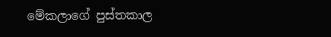මේකලාගේ පුස්තකාල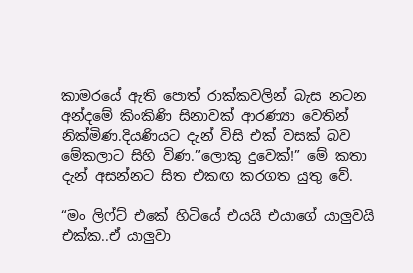කාමරයේ ඇති පොත් රාක්කවලින් බැස නටන අන්දමේ කිංකිණි සිනාවක් ආරණ්‍යා වෙතින් නික්මිණ.දියණියට දැන් විසි එක් වසක් බව මේකලාට සිහි විණ.”ලොකු දුවෙක්!” මේ කතා දැන් අසන්නට සිත එකඟ කරගත යුතු වේ.

“මං ලිෆ්‍ට් එකේ හිටියේ එයයි එයාගේ යාලුවයි එක්ක..ඒ යාලුවා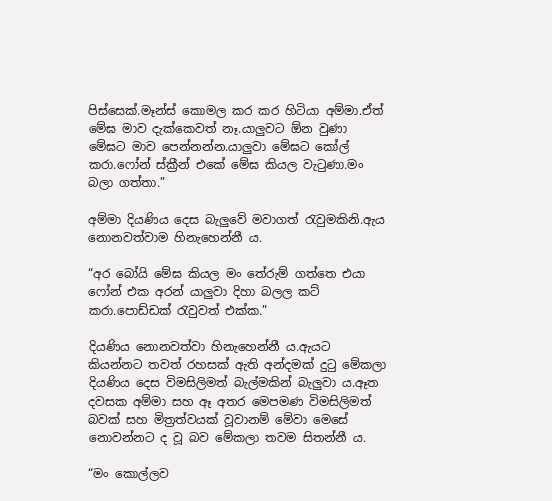පිස්සෙක්.මෑන්ස් කොමල කර කර හිටියා අම්මා.ඒත් මේඝ මාව දැක්කෙවත් නෑ.යාලුවට ඕන වුණා මේඝට මාව පෙන්නන්න.යාලුවා මේඝට කෝල් කරා.ෆෝන් ස්ක්‍රීන් එකේ මේඝ කියල වැටුණා.මං බලා ගත්තා.”

අම්මා දියණිය දෙස බැලුවේ මවාගත් රැවුමකිනි.ඇය නොනවත්වාම හිනැහෙන්නී ය.

“අර බෝයි මේඝ කියල මං තේරුම් ගත්තෙ එයා ෆෝන් එක අරන් යාලුවා දිහා බලල කට් කරා.පොඩ්ඩක් රැවුවත් එක්ක.”

දියණිය නොනවත්වා හිනැහෙන්නී ය.ඇයට කියන්නට තවත් රහසක් ඇති අන්දමක් දුටු මේකලා දියණිය දෙස විමසිලිමත් බැල්මකින් බැලුවා ය.ඈත දවසක අම්මා සහ ඈ අතර මෙපමණ විමසිලිමත් බවක් සහ මිත්‍රත්වයක් වූවානම් මේවා මෙසේ නොවන්නට ද වූ බව මේකලා තවම සිතන්නී ය.

“මං කොල්ලව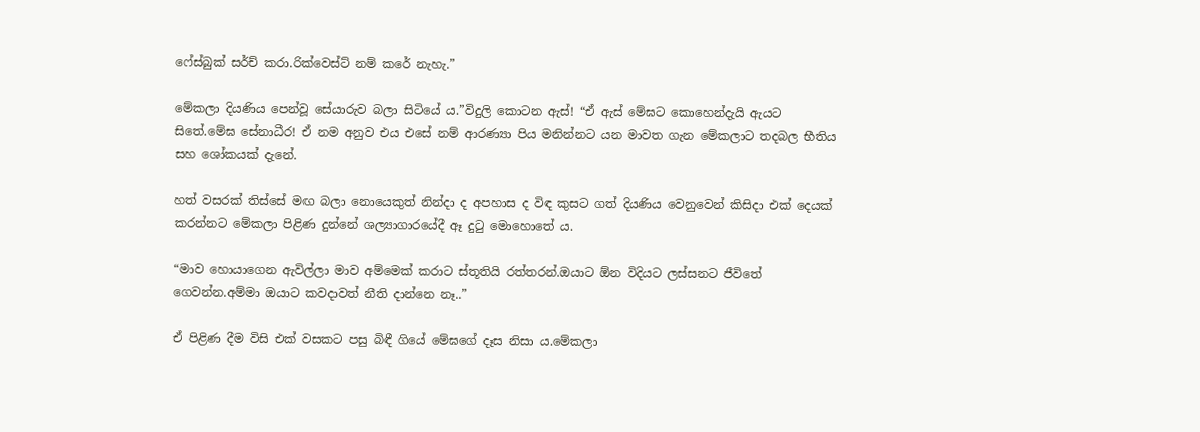ෆේස්බුක් සර්ච් කරා.රික්වෙස්ට් නම් කරේ නැහැ.”

මේකලා දියණිය පෙන්වූ සේයාරුව බලා සිටියේ ය.”විදුලි කොටන ඇස්! “ඒ ඇස් මේඝට කොහෙන්දැයි ඇයට සිතේ.මේඝ සේනාධීර! ඒ නම අනුව එය එසේ නම් ආරණ්‍යා පිය මනින්නට යන මාවත ගැන මේකලාට තදබල භීතිය සහ ශෝකයක් දැනේ.

හත් වසරක් තිස්සේ මඟ බලා නොයෙකුත් නින්දා ද අපහාස ද විඳ කුසට ගත් දියණිය වෙනුවෙන් කිසිදා එක් දෙයක් කරන්නට මේකලා පිළිණ දුන්නේ ශල්‍යාගාරයේදී ඈ දුටු මොහොතේ ය.

“මාව හොයාගෙන ඇවිල්ලා මාව අම්මෙක් කරාට ස්තූතියි රත්තරන්.ඔයාට ඕන විදියට ලස්සනට ජීවිතේ ගෙවන්න.අම්මා ඔයාට කවදාවත් නීති දාන්නෙ නෑ..”

ඒ පිළිණ දීම විසි එක් වසකට පසු බිඳී ගියේ මේඝගේ දෑස නිසා ය.මේකලා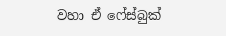වහා ඒ ෆේස්බුක්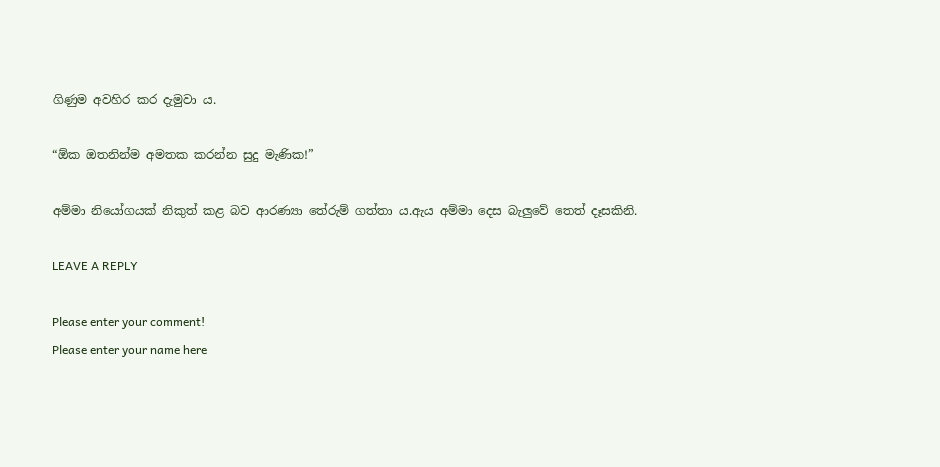ගිණුම අවහිර කර දැමුවා ය.

“ඕක ඔතනින්ම අමතක කරන්න සුදු මැණික!”

අම්මා නියෝගයක් නිකුත් කළ බව ආරණ්‍යා තේරුම් ගත්තා ය.ඇය අම්මා දෙස බැලුවේ තෙත් දෑසකිනි.

LEAVE A REPLY

Please enter your comment!
Please enter your name here